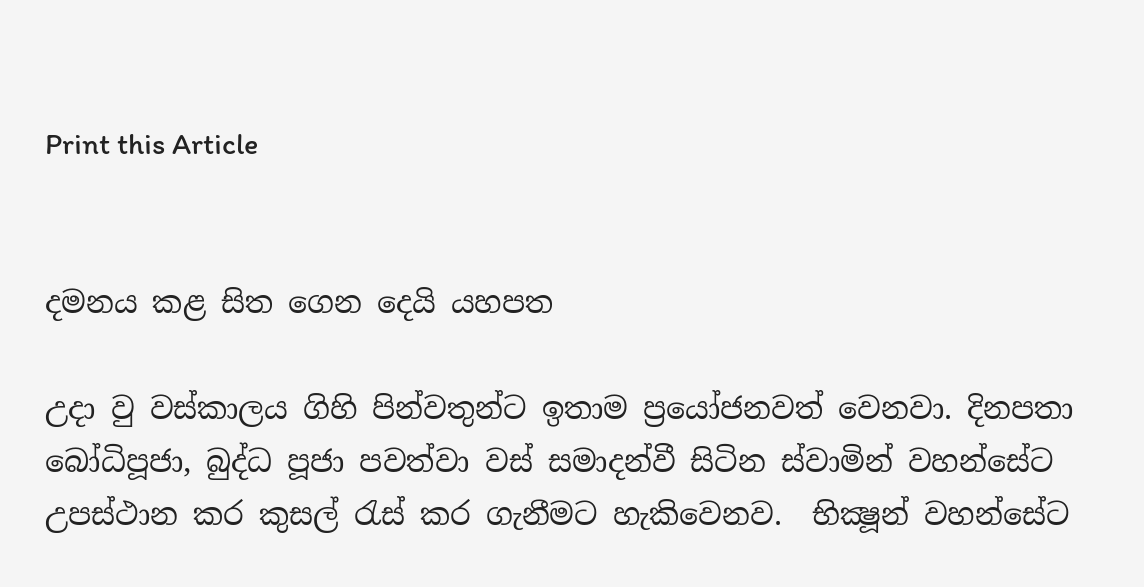Print this Article


දමනය කළ සිත ගෙන දෙයි යහපත

උදා වු වස්කාලය ගිහි පින්වතුන්ට ඉතාම ප්‍රයෝජනවත් වෙනවා. දිනපතා බෝධිපූජා, බුද්ධ පූජා පවත්වා වස් සමාදන්වී සිටින ස්වාමින් වහන්සේට උපස්ථාන කර කුසල් රැස් කර ගැනීමට හැකිවෙනව.  භික්‍ෂූන් වහන්සේට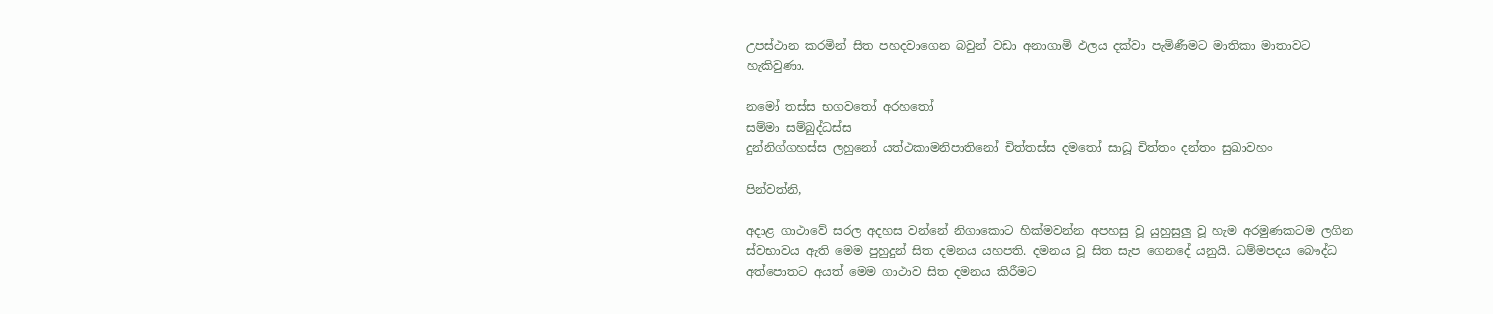උපස්ථාන කරමින් සිත පහදවාගෙන බවුන් වඩා අනාගාමි ඵලය දක්වා පැමිණීමට මාතිකා මාතාවට හැකිවුණා.

නමෝ තස්ස භගවතෝ අරහතෝ
සම්මා සම්බුද්ධස්ස
දුන්නිග්ගහස්ස ලහුනෝ යත්ථකාමනිපාතිනෝ චිත්තස්ස දමතෝ සාධූ චිත්තං දන්තං සුඛාවහං

පින්වත්නි,

අදාළ ගාථාවේ සරල අදහස වන්නේ නිගාකොට හික්මවන්න අපහසු වූ යුහුසුලු වූ හැම අරමුණකටම ලගින ස්වභාවය ඇති මෙම පුහුදුන් සිත දමනය යහපති. දමනය වූ සිත සැප ගෙනදේ යනුයි. ධම්මපදය බෞද්ධ අත්පොතට අයත් මෙම ගාථාව සිත දමනය කිරීමට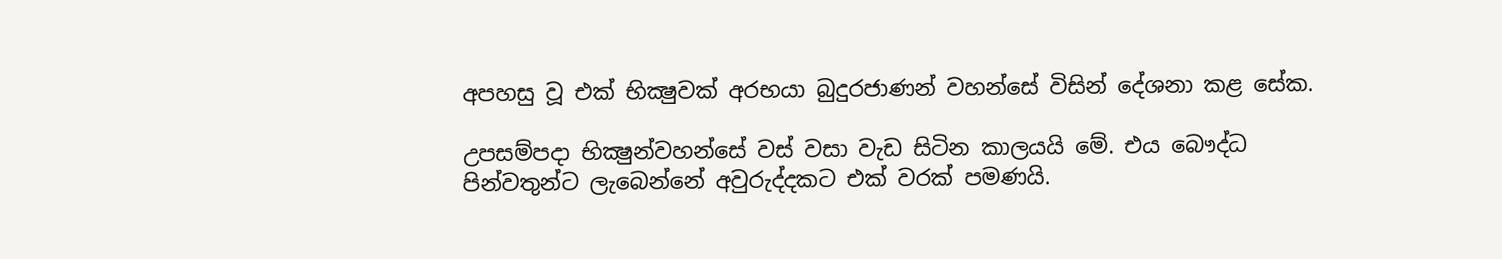අපහසු වූ එක් භික්‍ෂුවක් අරභයා බුදුරජාණන් වහන්සේ විසින් දේශනා කළ සේක.

උපසම්පදා භික්‍ෂුන්වහන්සේ වස් වසා වැඩ සිටින කාලයයි මේ. එය බෞද්ධ පින්වතුන්ට ලැබෙන්නේ අවුරුද්දකට එක් වරක් පමණයි.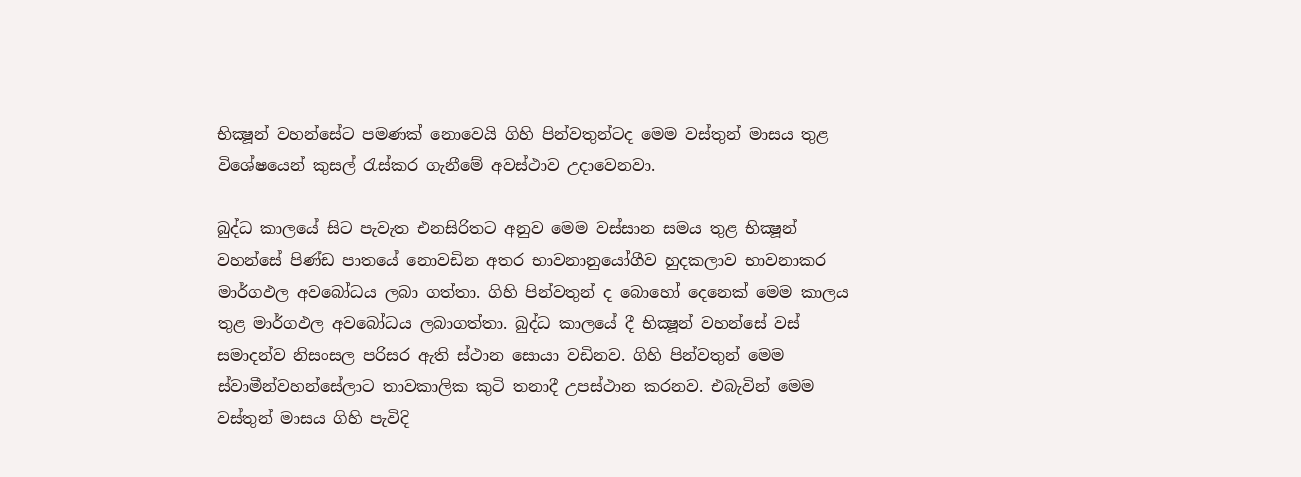භික්‍ෂූන් වහන්සේට පමණක් නොවෙයි ගිහි පින්වතුන්ටද මෙම වස්තුන් මාසය තුළ විශේෂයෙන් කුසල් රැස්කර ගැනීමේ අවස්ථාව උදාවෙනවා.

බුද්ධ කාලයේ සිට පැවැත එනසිරිතට අනුව මෙම වස්සාන සමය තුළ භික්‍ෂූන් වහන්සේ පිණ්ඩ පාතයේ නොවඩින අතර භාවනානුයෝගීව හුදකලාව භාවනාකර මාර්ගඵල අවබෝධය ලබා ගත්තා. ගිහි පින්වතුන් ද බොහෝ දෙනෙක් මෙම කාලය තුළ මාර්ගඵල අවබෝධය ලබාගත්තා. බුද්ධ කාලයේ දී භික්‍ෂූන් වහන්සේ වස් සමාදන්ව නිසංසල පරිසර ඇති ස්ථාන සොයා වඩිනව. ගිහි පින්වතුන් මෙම ස්වාමීන්වහන්සේලාට තාවකාලික කුටි තනාදී උපස්ථාන කරනව. එබැවින් මෙම වස්තුන් මාසය ගිහි පැවිදි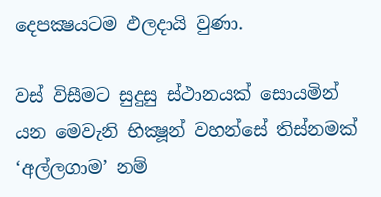දෙපක්‍ෂයටම ඵලදායි වුණා.

වස් විසීමට සුදුසු ස්ථානයක් සොයමින් යන මෙවැනි භික්‍ෂූන් වහන්සේ තිස්නමක් ‘අල්ලගාම’ නම්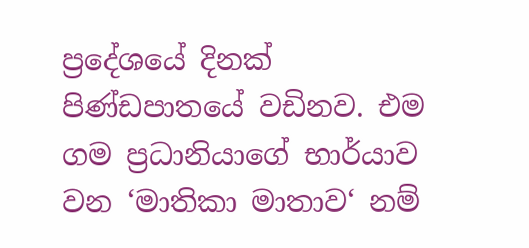ප්‍රදේශයේ දිනක් පිණ්ඩපාතයේ වඩිනව. එම ගම ප්‍රධානියාගේ භාර්යාව වන ‘මාතිකා මාතාව‘ නම්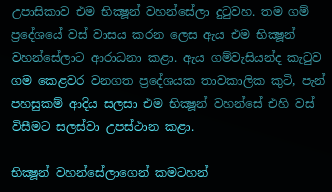උපාසිකාව එම භික්‍ෂූන් වහන්සේලා දුටුවහ. තම ගම් ප්‍රදේශයේ වස් වාසය කරන ලෙස ඇය එම භික්‍ෂූන් වහන්සේලාට ආරාධනා කළා. ඇය ගම්වැසියන්ද කැටුව ගම කෙළවර වනගත ප්‍රදේශයක තාවකාලික කුටි, පැන් පහසුකම් ආදිය සලසා එම භික්‍ෂූන් වහන්සේ එහි වස් විසීමට සලස්වා උපස්ථාන කළා.

භික්‍ෂූන් වහන්සේලාගෙන් කමටහන්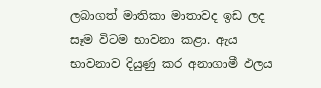ලබාගත් මාතිකා මාතාවද ඉඩ ලද සෑම විටම භාවනා කළා. ඇය භාවනාව දියුණු කර අනාගාමී ඵලය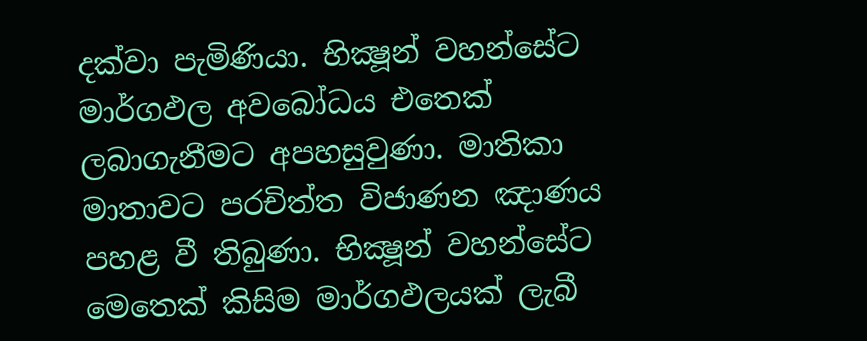දක්වා පැමිණියා. භික්‍ෂූන් වහන්සේට මාර්ගඵල අවබෝධය එතෙක් ලබාගැනීමට අපහසුවුණා. මාතිකා මාතාවට පරචිත්ත විජාණන ඤාණය පහළ වී තිබුණා. භික්‍ෂූන් වහන්සේට මෙතෙක් කිසිම මාර්ගඵලයක් ලැබී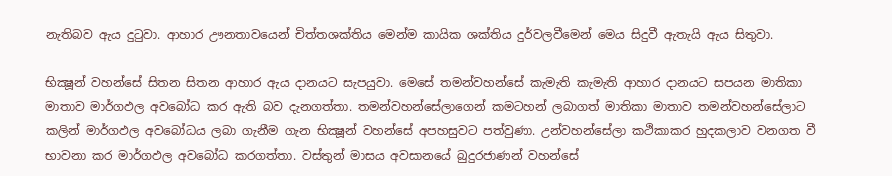නැතිබව ඇය දුටුවා. ආහාර ඌනතාවයෙන් චිත්තශක්තිය මෙන්ම කායික ශක්තිය දුර්වලවීමෙන් මෙය සිදුවී ඇතැයි ඇය සිතුවා.

භික්‍ෂූන් වහන්සේ සිතන සිතන ආහාර ඇය දානයට සැපයුවා. මෙසේ තමන්වහන්සේ කැමැති කැමැති ආහාර දානයට සපයන මාතිකා මාතාව මාර්ගඵල අවබෝධ කර ඇති බව දැනගත්තා. තමන්වහන්සේලාගෙන් කමටහන් ලබාගත් මාතිකා මාතාව තමන්වහන්සේලාට කලින් මාර්ගඵල අවබෝධය ලබා ගැනීම ගැන භික්‍ෂූන් වහන්සේ අපහසුවට පත්වුණා. උන්වහන්සේලා කථිකාකර හුදකලාව වනගත වී භාවනා කර මාර්ගඵල අවබෝධ කරගත්තා. වස්තුන් මාසය අවසානයේ බුදුරජාණන් වහන්සේ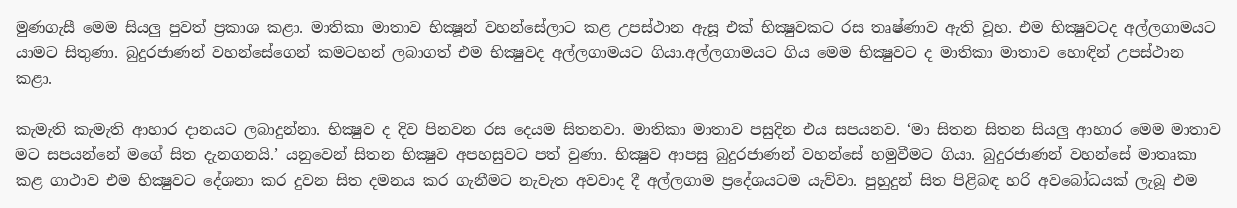මුණගැසී මෙම සියලු පුවත් ප්‍රකාශ කළා. මාතිකා මාතාව භික්‍ෂූන් වහන්සේලාට කළ උපස්ථාන ඇසූ එක් භික්‍ෂුවකට රස තෘෂ්ණාව ඇති වූහ. එම භික්‍ෂුවටද අල්ලගාමයට යාමට සිතුණා. බුදුරජාණන් වහන්සේගෙන් කමටහන් ලබාගත් එම භික්‍ෂුවද අල්ලගාමයට ගියා.අල්ලගාමයට ගිය මෙම භික්‍ෂුවට ද මාතිකා මාතාව හොඳින් උපස්ථාන කළා.

කැමැති කැමැති ආහාර දානයට ලබාදුන්නා. භික්‍ෂුව ද දිව පිනවන රස දෙයම සිතනවා. මාතිකා මාතාව පසුදින එය සපයනව. ‘මා සිතන සිතන සියලු ආහාර මෙම මාතාව මට සපයන්නේ මගේ සිත දැනගනයි.’ යනුවෙන් සිතන භික්‍ෂුව අපහසුවට පත් වුණා. භික්‍ෂුව ආපසු බුදුරජාණන් වහන්සේ හමුවීමට ගියා. බුදුරජාණන් වහන්සේ මාතෘකා කළ ගාථාව එම භික්‍ෂුවට දේශනා කර දුවන සිත දමනය කර ගැනීමට නැවැත අවවාද දී අල්ලගාම ප්‍රදේශයටම යැව්වා. පුහුදුන් සිත පිළිබඳ හරි අවබෝධයක් ලැබූ එම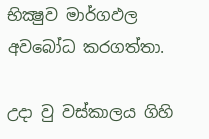භික්‍ෂුව මාර්ගඵල අවබෝධ කරගත්තා.

උදා වු වස්කාලය ගිහි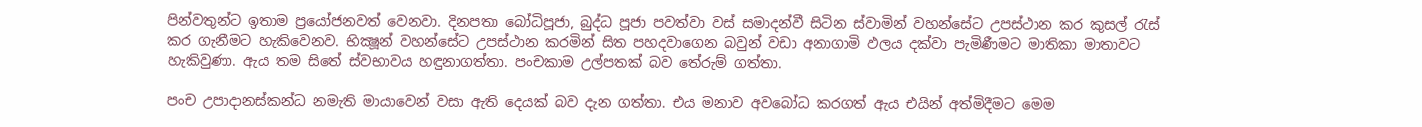පින්වතුන්ට ඉතාම ප්‍රයෝජනවත් වෙනවා. දිනපතා බෝධිපූජා, බුද්ධ පූජා පවත්වා වස් සමාදන්වී සිටින ස්වාමින් වහන්සේට උපස්ථාන කර කුසල් රැස් කර ගැනීමට හැකිවෙනව. භික්‍ෂූන් වහන්සේට උපස්ථාන කරමින් සිත පහදවාගෙන බවුන් වඩා අනාගාමි ඵලය දක්වා පැමිණීමට මාතිකා මාතාවට හැකිවුණා. ඇය තම සිතේ ස්වභාවය හඳුනාගත්තා. පංචකාම උල්පතක් බව තේරුම් ගත්තා.

පංච උපාදානස්කන්ධ නමැති මායාවෙන් වසා ඇති දෙයක් බව දැන ගත්තා. එය මනාව අවබෝධ කරගත් ඇය එයින් අත්මිදීමට මෙම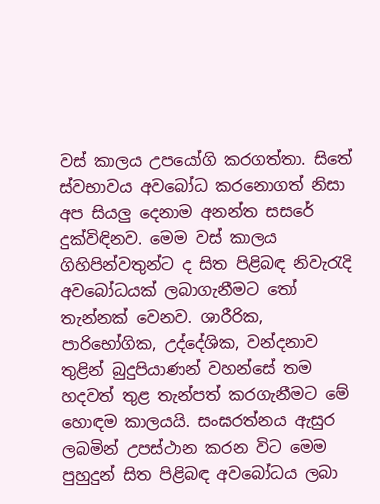වස් කාලය උපයෝගි කරගත්තා. සිතේ ස්වභාවය අවබෝධ කරනොගත් නිසා අප සියලු දෙනාම අනන්ත සසරේ දුක්විඳිනව. මෙම වස් කාලය ගිහිපින්වතුන්ට ද සිත පිළිබඳ නිවැරැදි අවබෝධයක් ලබාගැනීමට තෝ තැන්නක් වෙනව. ශාරීරික, පාරිභෝගික, උද්දේශික, වන්දනාව තුළින් බුදුපියාණන් වහන්සේ තම හදවත් තුළ තැන්පත් කරගැනීමට මේ හොඳම කාලයයි. සංඝරත්නය ඇසුර ලබමින් උපස්ථාන කරන විට මෙම පුහුදුන් සිත පිළිබඳ අවබෝධය ලබා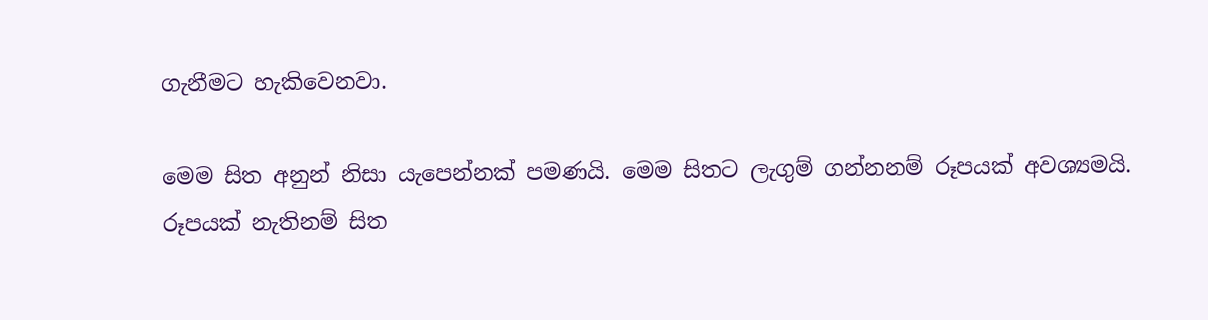ගැනීමට හැකිවෙනවා.

මෙම සිත අනුන් නිසා යැපෙන්නක් පමණයි. මෙම සිතට ලැගුම් ගන්නනම් රූපයක් අවශ්‍යමයි. රූපයක් නැතිනම් සිත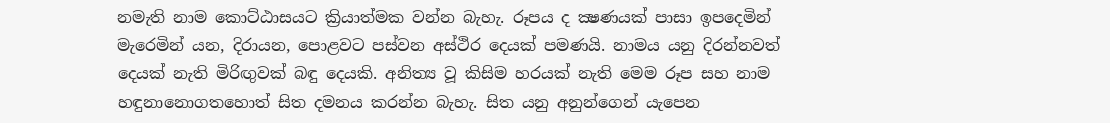නමැති නාම කොට්ඨාසයට ක්‍රියාත්මක වන්න බැහැ. රූපය ද ක්‍ෂණයක් පාසා ඉපදෙමින් මැරෙමින් යන, දිරායන, පොළවට පස්වන අස්ථිර දෙයක් පමණයි. නාමය යනු දිරන්නවත් දෙයක් නැති මිරිඟුවක් බඳු දෙයකි. අනිත්‍ය වූ කිසිම හරයක් නැති මෙම රූප සහ නාම හඳුනානොගතහොත් සිත දමනය කරන්න බැහැ. සිත යනු අනුන්ගෙන් යැපෙන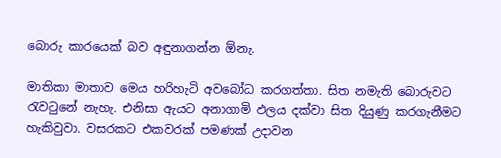බොරු කාරයෙක් බව අඳුනාගන්න ඕනැ.

මාතිකා මාතාව මෙය හරිහැටි අවබෝධ කරගත්තා. සිත නමැති බොරුවට රැවටුනේ නැහැ. එනිසා ඇයට අනාගාමි ඵලය දක්වා සිත දියුණු කරගැනීමට හැකිවුවා. වසරකට එකවරක් පමණක් උදාවන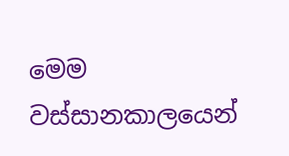මෙම වස්සානකාලයෙන්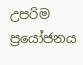උපරිම ප්‍රයෝජනය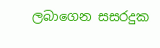ලබාගෙන සසරදුක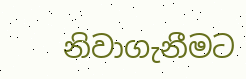නිවාගැනීමට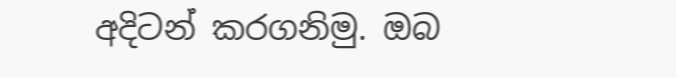අදිටන් කරගනිමු. ඔබ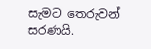සැමට තෙරුවන් සරණයි.